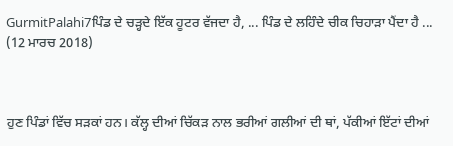GurmitPalahi7ਪਿੰਡ ਦੇ ਚੜ੍ਹਦੇ ਇੱਕ ਹੂਟਰ ਵੱਜਦਾ ਹੈ, ... ਪਿੰਡ ਦੇ ਲਹਿੰਦੇ ਚੀਕ ਚਿਹਾੜਾ ਪੈਂਦਾ ਹੈ ...
(12 ਮਾਰਚ 2018)



ਹੁਣ ਪਿੰਡਾਂ ਵਿੱਚ ਸੜਕਾਂ ਹਨ। ਕੱਲ੍ਹ ਦੀਆਂ ਚਿੱਕੜ ਨਾਲ ਭਰੀਆਂ ਗਲੀਆਂ ਦੀ ਥਾਂ, ਪੱਕੀਆਂ ਇੱਟਾਂ ਦੀਆਂ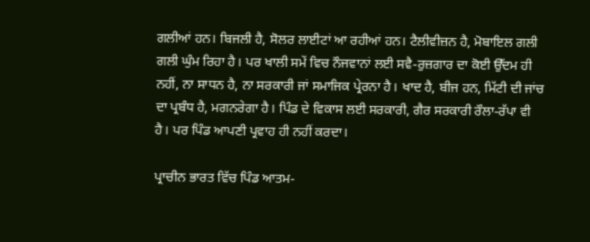ਗਲੀਆਂ ਹਨ। ਬਿਜਲੀ ਹੈ, ਸੋਲਰ ਲਾਈਟਾਂ ਆ ਰਹੀਆਂ ਹਨ। ਟੈਲੀਵੀਜ਼ਨ ਹੈ, ਮੋਬਾਇਲ ਗਲੀ ਗਲੀ ਘੁੰਮ ਰਿਹਾ ਹੈ। ਪਰ ਖਾਲੀ ਸਮੇਂ ਵਿਚ ਨੌਜਵਾਨਾਂ ਲਈ ਸਵੈ-ਰੁਜ਼ਗਾਰ ਦਾ ਕੋਈ ਉੱਦਮ ਹੀ ਨਹੀਂ, ਨਾ ਸਾਧਨ ਹੈ, ਨਾ ਸਰਕਾਰੀ ਜਾਂ ਸਮਾਜਿਕ ਪ੍ਰੇਰਨਾ ਹੈ। ਖਾਦ ਹੈ, ਬੀਜ ਹਨ, ਮਿੱਟੀ ਦੀ ਜਾਂਚ ਦਾ ਪ੍ਰਬੰਧ ਹੈ, ਮਗਨਰੇਗਾ ਹੈ। ਪਿੰਡ ਦੇ ਵਿਕਾਸ ਲਈ ਸਰਕਾਰੀ, ਗੈਰ ਸਰਕਾਰੀ ਰੌਲਾ-ਰੱਪਾ ਵੀ ਹੈ। ਪਰ ਪਿੰਡ ਆਪਣੀ ਪ੍ਰਵਾਹ ਹੀ ਨਹੀਂ ਕਰਦਾ।

ਪ੍ਰਾਚੀਨ ਭਾਰਤ ਵਿੱਚ ਪਿੰਡ ਆਤਮ-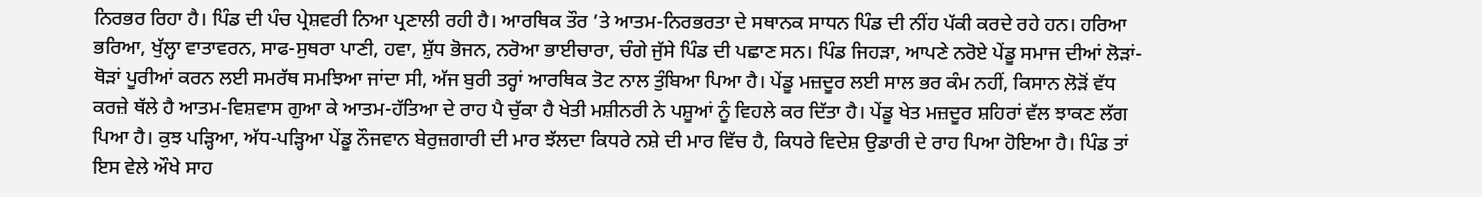ਨਿਰਭਰ ਰਿਹਾ ਹੈ। ਪਿੰਡ ਦੀ ਪੰਚ ਪ੍ਰੇਸ਼ਵਰੀ ਨਿਆ ਪ੍ਰਣਾਲੀ ਰਹੀ ਹੈ। ਆਰਥਿਕ ਤੌਰ ’ਤੇ ਆਤਮ-ਨਿਰਭਰਤਾ ਦੇ ਸਥਾਨਕ ਸਾਧਨ ਪਿੰਡ ਦੀ ਨੀਂਹ ਪੱਕੀ ਕਰਦੇ ਰਹੇ ਹਨ। ਹਰਿਆ ਭਰਿਆ, ਖੁੱਲ੍ਹਾ ਵਾਤਾਵਰਨ, ਸਾਫ-ਸੁਥਰਾ ਪਾਣੀ, ਹਵਾ, ਸ਼ੁੱਧ ਭੋਜਨ, ਨਰੋਆ ਭਾਈਚਾਰਾ, ਚੰਗੇ ਜੁੱਸੇ ਪਿੰਡ ਦੀ ਪਛਾਣ ਸਨ। ਪਿੰਡ ਜਿਹੜਾ, ਆਪਣੇ ਨਰੋਏ ਪੇਂਡੂ ਸਮਾਜ ਦੀਆਂ ਲੋੜਾਂ-ਥੋੜਾਂ ਪੂਰੀਆਂ ਕਰਨ ਲਈ ਸਮਰੱਥ ਸਮਝਿਆ ਜਾਂਦਾ ਸੀ, ਅੱਜ ਬੁਰੀ ਤਰ੍ਹਾਂ ਆਰਥਿਕ ਤੋਟ ਨਾਲ ਤੁੰਬਿਆ ਪਿਆ ਹੈ। ਪੇਂਡੂ ਮਜ਼ਦੂਰ ਲਈ ਸਾਲ ਭਰ ਕੰਮ ਨਹੀਂ, ਕਿਸਾਨ ਲੋੜੋਂ ਵੱਧ ਕਰਜ਼ੇ ਥੱਲੇ ਹੈ ਆਤਮ-ਵਿਸ਼ਵਾਸ ਗੁਆ ਕੇ ਆਤਮ-ਹੱਤਿਆ ਦੇ ਰਾਹ ਪੈ ਚੁੱਕਾ ਹੈ ਖੇਤੀ ਮਸ਼ੀਨਰੀ ਨੇ ਪਸ਼ੂਆਂ ਨੂੰ ਵਿਹਲੇ ਕਰ ਦਿੱਤਾ ਹੈ। ਪੇਂਡੂ ਖੇਤ ਮਜ਼ਦੂਰ ਸ਼ਹਿਰਾਂ ਵੱਲ ਝਾਕਣ ਲੱਗ ਪਿਆ ਹੈ। ਕੁਝ ਪੜ੍ਹਿਆ, ਅੱਧ-ਪੜ੍ਹਿਆ ਪੇਂਡੂ ਨੌਜਵਾਨ ਬੇਰੁਜ਼ਗਾਰੀ ਦੀ ਮਾਰ ਝੱਲਦਾ ਕਿਧਰੇ ਨਸ਼ੇ ਦੀ ਮਾਰ ਵਿੱਚ ਹੈ, ਕਿਧਰੇ ਵਿਦੇਸ਼ ਉਡਾਰੀ ਦੇ ਰਾਹ ਪਿਆ ਹੋਇਆ ਹੈ। ਪਿੰਡ ਤਾਂ ਇਸ ਵੇਲੇ ਔਖੇ ਸਾਹ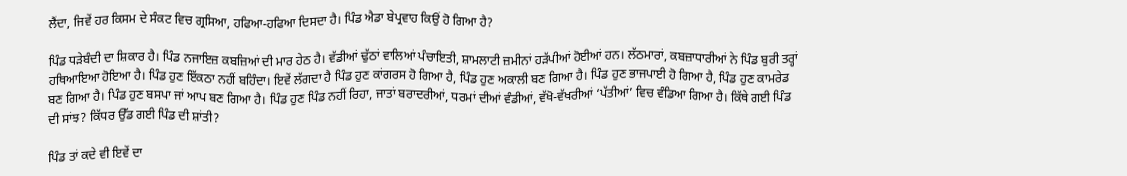ਲੈਂਦਾ, ਜਿਵੇਂ ਹਰ ਕਿਸਮ ਦੇ ਸੰਕਟ ਵਿਚ ਗ੍ਰਸਿਆ, ਹਫਿਆ-ਹਫਿਆ ਦਿਸਦਾ ਹੈ। ਪਿੰਡ ਐਡਾ ਬੇਪ੍ਰਵਾਹ ਕਿਉਂ ਹੋ ਗਿਆ ਹੈ?

ਪਿੰਡ ਧੜੇਬੰਦੀ ਦਾ ਸ਼ਿਕਾਰ ਹੈ। ਪਿੰਡ ਨਜਾਇਜ਼ ਕਬਜ਼ਿਆਂ ਦੀ ਮਾਰ ਹੇਠ ਹੈ। ਵੱਡੀਆਂ ਢੁੱਠਾਂ ਵਾਲਿਆਂ ਪੰਚਾਇਤੀ, ਸ਼ਾਮਲਾਟੀ ਜ਼ਮੀਨਾਂ ਹੜੱਪੀਆਂ ਹੋਈਆਂ ਹਨ। ਲੱਠਮਾਰਾਂ, ਕਬਜ਼ਾਧਾਰੀਆਂ ਨੇ ਪਿੰਡ ਬੁਰੀ ਤਰ੍ਹਾਂ ਹਥਿਆਇਆ ਹੋਇਆ ਹੈ। ਪਿੰਡ ਹੁਣ ਇੱਕਠਾ ਨਹੀਂ ਬਹਿੰਦਾ। ਇਵੇਂ ਲੱਗਦਾ ਹੈ ਪਿੰਡ ਹੁਣ ਕਾਂਗਰਸ ਹੋ ਗਿਆ ਹੈ, ਪਿੰਡ ਹੁਣ ਅਕਾਲੀ ਬਣ ਗਿਆ ਹੈ। ਪਿੰਡ ਹੁਣ ਭਾਜਪਾਈ ਹੋ ਗਿਆ ਹੈ, ਪਿੰਡ ਹੁਣ ਕਾਮਰੇਡ ਬਣ ਗਿਆ ਹੈ। ਪਿੰਡ ਹੁਣ ਬਸਪਾ ਜਾਂ ਆਪ ਬਣ ਗਿਆ ਹੈ। ਪਿੰਡ ਹੁਣ ਪਿੰਡ ਨਹੀਂ ਰਿਹਾ, ਜਾਤਾਂ ਬਰਾਦਰੀਆਂ, ਧਰਮਾਂ ਦੀਆਂ ਵੰਡੀਆਂ, ਵੱਖੋ-ਵੱਖਰੀਆਂ ‘ਪੱਤੀਆਂ’ ਵਿਚ ਵੰਡਿਆ ਗਿਆ ਹੈ। ਕਿੱਥੇ ਗਈ ਪਿੰਡ ਦੀ ਸਾਂਝ? ਕਿੱਧਰ ਉੱਡ ਗਈ ਪਿੰਡ ਦੀ ਸ਼ਾਂਤੀ?

ਪਿੰਡ ਤਾਂ ਕਦੇ ਵੀ ਇਵੇਂ ਦਾ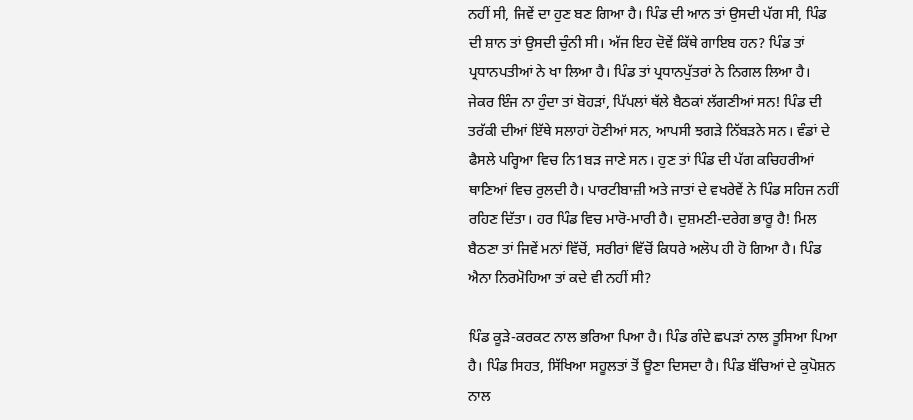ਨਹੀਂ ਸੀ, ਜਿਵੇਂ ਦਾ ਹੁਣ ਬਣ ਗਿਆ ਹੈ। ਪਿੰਡ ਦੀ ਆਨ ਤਾਂ ਉਸਦੀ ਪੱਗ ਸੀ, ਪਿੰਡ ਦੀ ਸ਼ਾਨ ਤਾਂ ਉਸਦੀ ਚੁੰਨੀ ਸੀ। ਅੱਜ ਇਹ ਦੋਵੇਂ ਕਿੱਥੇ ਗਾਇਬ ਹਨ? ਪਿੰਡ ਤਾਂ ਪ੍ਰਧਾਨਪਤੀਆਂ ਨੇ ਖਾ ਲਿਆ ਹੈ। ਪਿੰਡ ਤਾਂ ਪ੍ਰਧਾਨਪੁੱਤਰਾਂ ਨੇ ਨਿਗਲ ਲਿਆ ਹੈ। ਜੇਕਰ ਇੰਜ ਨਾ ਹੁੰਦਾ ਤਾਂ ਬੋਹੜਾਂ, ਪਿੱਪਲਾਂ ਥੱਲੇ ਬੈਠਕਾਂ ਲੱਗਣੀਆਂ ਸਨ! ਪਿੰਡ ਦੀ ਤਰੱਕੀ ਦੀਆਂ ਇੱਥੇ ਸਲਾਹਾਂ ਹੋਣੀਆਂ ਸਨ, ਆਪਸੀ ਝਗੜੇ ਨਿੱਬੜਨੇ ਸਨ। ਵੰਡਾਂ ਦੇ ਫੈਸਲੇ ਪਰ੍ਹਿਆ ਵਿਚ ਨਿ1ਬੜ ਜਾਣੇ ਸਨ। ਹੁਣ ਤਾਂ ਪਿੰਡ ਦੀ ਪੱਗ ਕਚਿਹਰੀਆਂ ਥਾਣਿਆਂ ਵਿਚ ਰੁਲਦੀ ਹੈ। ਪਾਰਟੀਬਾਜ਼ੀ ਅਤੇ ਜਾਤਾਂ ਦੇ ਵਖਰੇਵੇਂ ਨੇ ਪਿੰਡ ਸਹਿਜ ਨਹੀਂ ਰਹਿਣ ਦਿੱਤਾ। ਹਰ ਪਿੰਡ ਵਿਚ ਮਾਰੋ-ਮਾਰੀ ਹੈ। ਦੁਸ਼ਮਣੀ-ਦਰੇਗ ਭਾਰੂ ਹੈ! ਮਿਲ ਬੈਠਣਾ ਤਾਂ ਜਿਵੇਂ ਮਨਾਂ ਵਿੱਚੋਂ, ਸਰੀਰਾਂ ਵਿੱਚੋਂ ਕਿਧਰੇ ਅਲੋਪ ਹੀ ਹੋ ਗਿਆ ਹੈ। ਪਿੰਡ ਐਨਾ ਨਿਰਮੋਹਿਆ ਤਾਂ ਕਦੇ ਵੀ ਨਹੀਂ ਸੀ?

ਪਿੰਡ ਕੂੜੇ-ਕਰਕਟ ਨਾਲ ਭਰਿਆ ਪਿਆ ਹੈ। ਪਿੰਡ ਗੰਦੇ ਛਪੜਾਂ ਨਾਲ ਤੂਸਿਆ ਪਿਆ ਹੈ। ਪਿੰਡ ਸਿਹਤ, ਸਿੱਖਿਆ ਸਹੂਲਤਾਂ ਤੋਂ ਊਣਾ ਦਿਸਦਾ ਹੈ। ਪਿੰਡ ਬੱਚਿਆਂ ਦੇ ਕੁਪੋਸ਼ਨ ਨਾਲ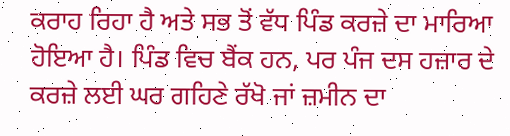ਕਰਾਹ ਰਿਹਾ ਹੈ ਅਤੇ ਸਭ ਤੋਂ ਵੱਧ ਪਿੰਡ ਕਰਜ਼ੇ ਦਾ ਮਾਰਿਆ ਹੋਇਆ ਹੈ। ਪਿੰਡ ਵਿਚ ਬੈਂਕ ਹਨ, ਪਰ ਪੰਜ ਦਸ ਹਜ਼ਾਰ ਦੇ ਕਰਜ਼ੇ ਲਈ ਘਰ ਗਹਿਣੇ ਰੱਖੋ ਜਾਂ ਜ਼ਮੀਨ ਦਾ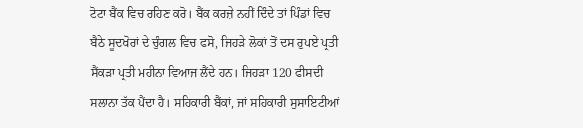ਟੋਟਾ ਬੈਂਕ ਵਿਚ ਰਹਿਣ ਕਰੋ। ਬੈਂਕ ਕਰਜ਼ੇ ਨਹੀਂ ਦਿੰਦੇ ਤਾਂ ਪਿੰਡਾਂ ਵਿਚ ਬੈਠੇ ਸੂਦਖੋਰਾਂ ਦੇ ਚੁੰਗਲ ਵਿਚ ਫਸੋ, ਜਿਹੜੇ ਲੋਕਾਂ ਤੋਂ ਦਸ ਰੁਪਏ ਪ੍ਰਤੀ ਸੈਂਕੜਾ ਪ੍ਰਤੀ ਮਹੀਨਾ ਵਿਆਜ ਲੈਂਦੇ ਹਨ। ਜਿਹੜਾ 120 ਫੀਸਦੀ ਸਲਾਨਾ ਤੱਕ ਪੈਂਦਾ ਹੈ। ਸਹਿਕਾਰੀ ਬੈਂਕਾਂ, ਜਾਂ ਸਹਿਕਾਰੀ ਸੁਸਾਇਟੀਆਂ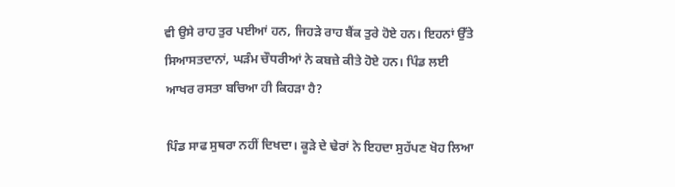ਵੀ ਉਸੇ ਰਾਹ ਤੁਰ ਪਈਆਂ ਹਨ, ਜਿਹੜੇ ਰਾਹ ਬੈਂਕ ਤੁਰੇ ਹੋਏ ਹਨ। ਇਹਨਾਂ ਉੱਤੇ ਸਿਆਸਤਦਾਨਾਂ, ਘੜੰਮ ਚੌਧਰੀਆਂ ਨੇ ਕਬਜ਼ੇ ਕੀਤੇ ਹੋਏ ਹਨ। ਪਿੰਡ ਲਈ ਆਖਰ ਰਸਤਾ ਬਚਿਆ ਹੀ ਕਿਹੜਾ ਹੈ?

ਪਿੰਡ ਸਾਫ ਸੁਥਰਾ ਨਹੀਂ ਦਿਖਦਾ। ਕੂੜੇ ਦੇ ਢੇਰਾਂ ਨੇ ਇਹਦਾ ਸੁਹੱਪਣ ਖੋਹ ਲਿਆ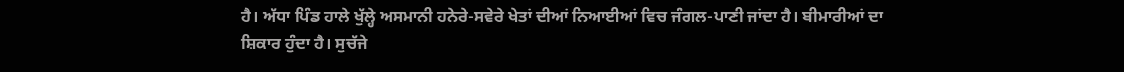ਹੈ। ਅੱਧਾ ਪਿੰਡ ਹਾਲੇ ਖੁੱਲ੍ਹੇ ਅਸਮਾਨੀ ਹਨੇਰੇ-ਸਵੇਰੇ ਖੇਤਾਂ ਦੀਆਂ ਨਿਆਈਆਂ ਵਿਚ ਜੰਗਲ-ਪਾਣੀ ਜਾਂਦਾ ਹੈ। ਬੀਮਾਰੀਆਂ ਦਾ ਸ਼ਿਕਾਰ ਹੁੰਦਾ ਹੈ। ਸੁਚੱਜੇ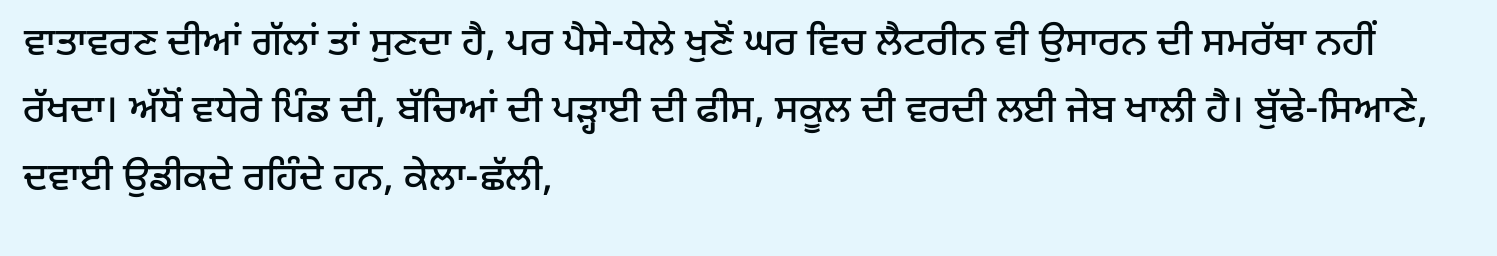ਵਾਤਾਵਰਣ ਦੀਆਂ ਗੱਲਾਂ ਤਾਂ ਸੁਣਦਾ ਹੈ, ਪਰ ਪੈਸੇ-ਧੇਲੇ ਖੁਣੋਂ ਘਰ ਵਿਚ ਲੈਟਰੀਨ ਵੀ ਉਸਾਰਨ ਦੀ ਸਮਰੱਥਾ ਨਹੀਂ ਰੱਖਦਾ। ਅੱਧੋਂ ਵਧੇਰੇ ਪਿੰਡ ਦੀ, ਬੱਚਿਆਂ ਦੀ ਪੜ੍ਹਾਈ ਦੀ ਫੀਸ, ਸਕੂਲ ਦੀ ਵਰਦੀ ਲਈ ਜੇਬ ਖਾਲੀ ਹੈ। ਬੁੱਢੇ-ਸਿਆਣੇ, ਦਵਾਈ ਉਡੀਕਦੇ ਰਹਿੰਦੇ ਹਨ, ਕੇਲਾ-ਛੱਲੀ,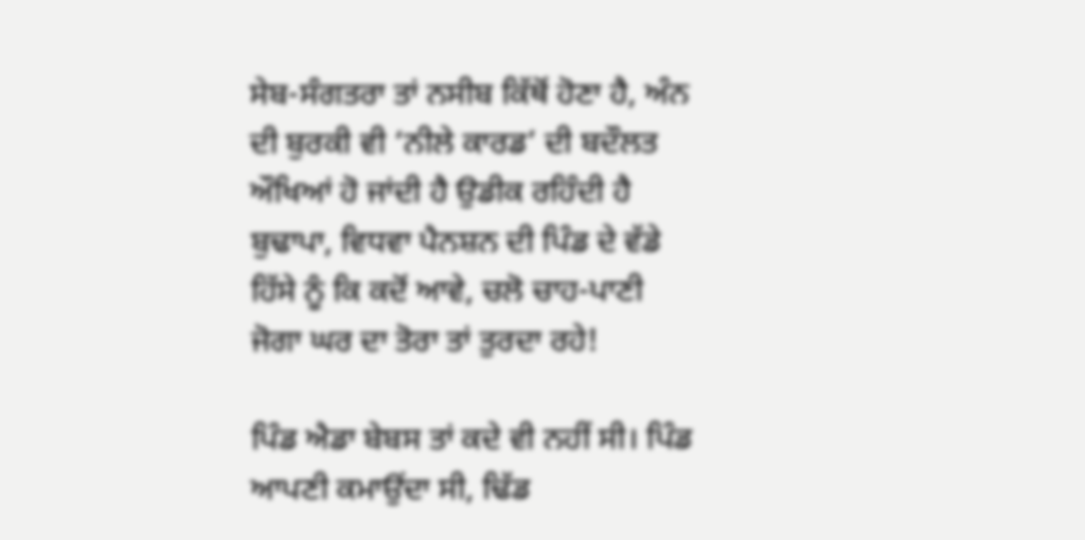ਸੇਬ-ਸੰਗਤਰਾ ਤਾਂ ਨਸੀਬ ਕਿੱਥੋਂ ਹੋਣਾ ਹੈ, ਅੰਨ ਦੀ ਬੁਰਕੀ ਵੀ ‘ਨੀਲੇ ਕਾਰਡ’ ਦੀ ਬਦੌਲਤ ਔਖਿਆਂ ਹੋ ਜਾਂਦੀ ਹੈ ਉਡੀਕ ਰਹਿੰਦੀ ਹੈ ਬੁਢਾਪਾ, ਵਿਧਵਾ ਪੈਨਸ਼ਨ ਦੀ ਪਿੰਡ ਦੇ ਵੱਡੇ ਹਿੱਸੇ ਨੂੰ ਕਿ ਕਦੋਂ ਆਵੇ, ਚਲੋ ਚਾਹ-ਪਾਣੀ ਜੋਗਾ ਘਰ ਦਾ ਤੋਰਾ ਤਾਂ ਤੁਰਦਾ ਰਹੇ!

ਪਿੰਡ ਐਡਾ ਬੇਬਸ ਤਾਂ ਕਦੇ ਵੀ ਨਹੀਂ ਸੀ। ਪਿੰਡ ਆਪਣੀ ਕਮਾਉਂਦਾ ਸੀ, ਢਿੱਡ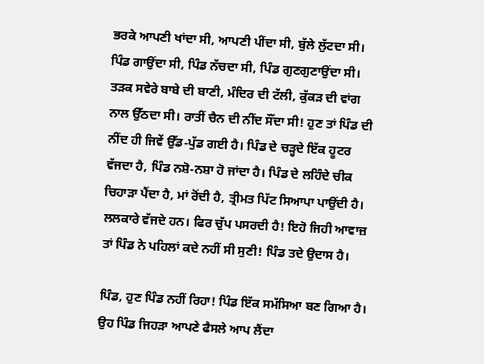ਭਰਕੇ ਆਪਣੀ ਖਾਂਦਾ ਸੀ, ਆਪਣੀ ਪੀਂਦਾ ਸੀ, ਬੁੱਲੇ ਲੁੱਟਦਾ ਸੀ। ਪਿੰਡ ਗਾਉਂਦਾ ਸੀ, ਪਿੰਡ ਨੱਚਦਾ ਸੀ, ਪਿੰਡ ਗੁਣਗੁਣਾਉਂਦਾ ਸੀ। ਤੜਕ ਸਵੇਰੇ ਬਾਬੇ ਦੀ ਬਾਣੀ, ਮੰਦਿਰ ਦੀ ਟੱਲੀ, ਕੁੱਕੜ ਦੀ ਵਾਂਗ ਨਾਲ ਉੱਠਦਾ ਸੀ। ਰਾਤੀਂ ਚੈਨ ਦੀ ਨੀਂਦ ਸੌਂਦਾ ਸੀ! ਹੁਣ ਤਾਂ ਪਿੰਡ ਦੀ ਨੀਂਦ ਹੀ ਜਿਵੇਂ ਉੱਡ-ਪੁੱਡ ਗਈ ਹੈ। ਪਿੰਡ ਦੇ ਚੜ੍ਹਦੇ ਇੱਕ ਹੂਟਰ ਵੱਜਦਾ ਹੈ, ਪਿੰਡ ਨਸ਼ੋ-ਨਸ਼ਾ ਹੋ ਜਾਂਦਾ ਹੈ। ਪਿੰਡ ਦੇ ਲਹਿੰਦੇ ਚੀਕ ਚਿਹਾੜਾ ਪੈਂਦਾ ਹੈ, ਮਾਂ ਰੋਂਦੀ ਹੈ, ਤ੍ਰੀਮਤ ਪਿੱਟ ਸਿਆਪਾ ਪਾਉਂਦੀ ਹੈ। ਲਲਕਾਰੇ ਵੱਜਦੇ ਹਨ। ਫਿਰ ਚੁੱਪ ਪਸਰਦੀ ਹੈ! ਇਹੋ ਜਿਹੀ ਆਵਾਜ਼ ਤਾਂ ਪਿੰਡ ਨੇ ਪਹਿਲਾਂ ਕਦੇ ਨਹੀਂ ਸੀ ਸੁਣੀ! ਪਿੰਡ ਤਦੇ ਉਦਾਸ ਹੈ।

ਪਿੰਡ, ਹੁਣ ਪਿੰਡ ਨਹੀਂ ਰਿਹਾ! ਪਿੰਡ ਇੱਕ ਸਮੱਸਿਆ ਬਣ ਗਿਆ ਹੈ। ਉਹ ਪਿੰਡ ਜਿਹੜਾ ਆਪਣੇ ਫੈਸਲੇ ਆਪ ਲੈਂਦਾ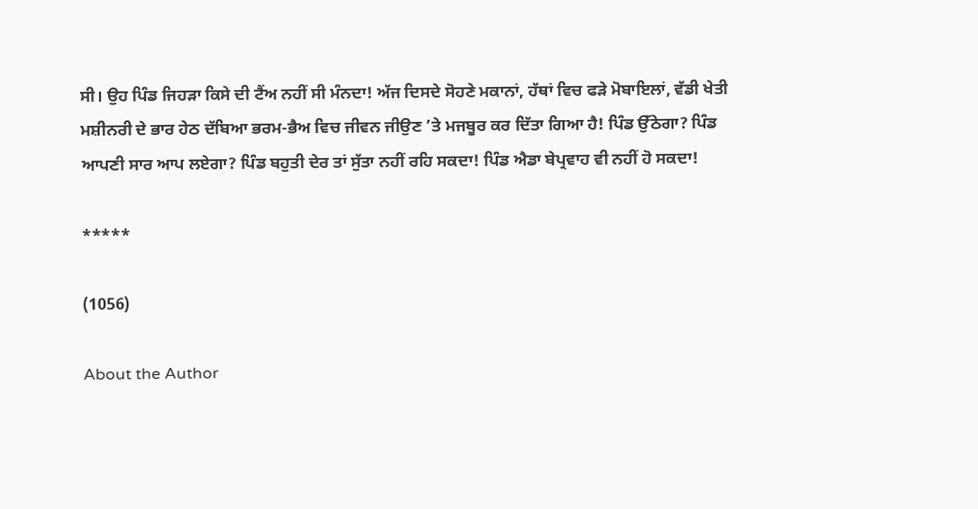ਸੀ। ਉਹ ਪਿੰਡ ਜਿਹੜਾ ਕਿਸੇ ਦੀ ਟੈਂਅ ਨਹੀਂ ਸੀ ਮੰਨਦਾ! ਅੱਜ ਦਿਸਦੇ ਸੋਹਣੇ ਮਕਾਨਾਂ, ਹੱਥਾਂ ਵਿਚ ਫੜੇ ਮੋਬਾਇਲਾਂ, ਵੱਡੀ ਖੇਤੀ ਮਸ਼ੀਨਰੀ ਦੇ ਭਾਰ ਹੇਠ ਦੱਬਿਆ ਭਰਮ-ਭੈਅ ਵਿਚ ਜੀਵਨ ਜੀਉਣ ’ਤੇ ਮਜਬੂਰ ਕਰ ਦਿੱਤਾ ਗਿਆ ਹੈ! ਪਿੰਡ ਉੱਠੇਗਾ? ਪਿੰਡ ਆਪਣੀ ਸਾਰ ਆਪ ਲਏਗਾ? ਪਿੰਡ ਬਹੁਤੀ ਦੇਰ ਤਾਂ ਸੁੱਤਾ ਨਹੀਂ ਰਹਿ ਸਕਦਾ! ਪਿੰਡ ਐਡਾ ਬੇਪ੍ਰਵਾਹ ਵੀ ਨਹੀਂ ਹੋ ਸਕਦਾ!

*****

(1056)

About the Author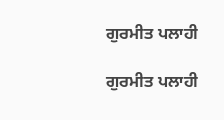ਗੁਰਮੀਤ ਪਲਾਹੀ

ਗੁਰਮੀਤ ਪਲਾਹੀ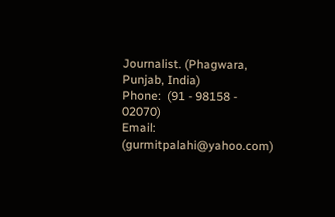Journalist. (Phagwara, Punjab, India)
Phone:  (91 - 98158 - 02070)
Email: (gurmitpalahi@yahoo.com)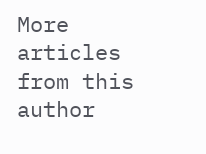More articles from this author